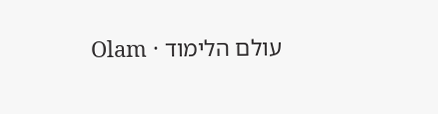עולם הלימוד · Olam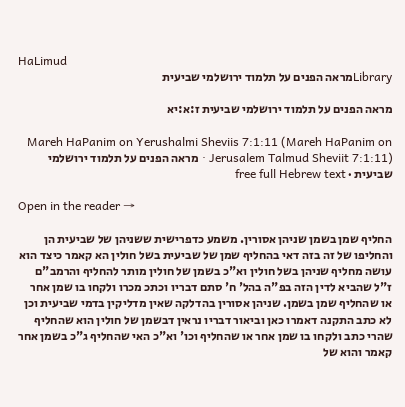HaLimud
Libraryמראה הפנים על תלמוד ירושלמי שביעית

מראה הפנים על תלמוד ירושלמי שביעית ז:א:יא

Mareh HaPanim on Yerushalmi Sheviis 7:1:11 (Mareh HaPanim on Jerusalem Talmud Sheviit 7:1:11) · מראה הפנים על תלמוד ירושלמי שביעית · free full Hebrew text

Open in the reader →

החליף שמן בשמן שניהן אסורין. משמע כדפרישית ששניהן של שביעית הן והחליפו של זה בזה דאי בהחליף שמן של שביעית בשל חולין הא קאמר כיצד הוא עושה מחליף שניהן בשל חולין וא"כ בשמן של חולין מותר להחליף והרמב"ם ז"ל שהביא לדין הזה בפ"ה בהל' ח' סתם דבריו וכתכ מכרו ולקחו בו שמן אחר או שהחליף שמן בשמן. שניהן אסורין בהדלקה שאין מדליקין בדמי שביעית וכן לא כתב התקנה דאמרו כאן וביאור דבריו נראין דבשמן של חולין הוא שהחליף שהרי כתב ולקחו בו שמן אחר או שהחליף וכו' וא"כ האי שהחליף ג"כ בשמן אחר קאמר והוא של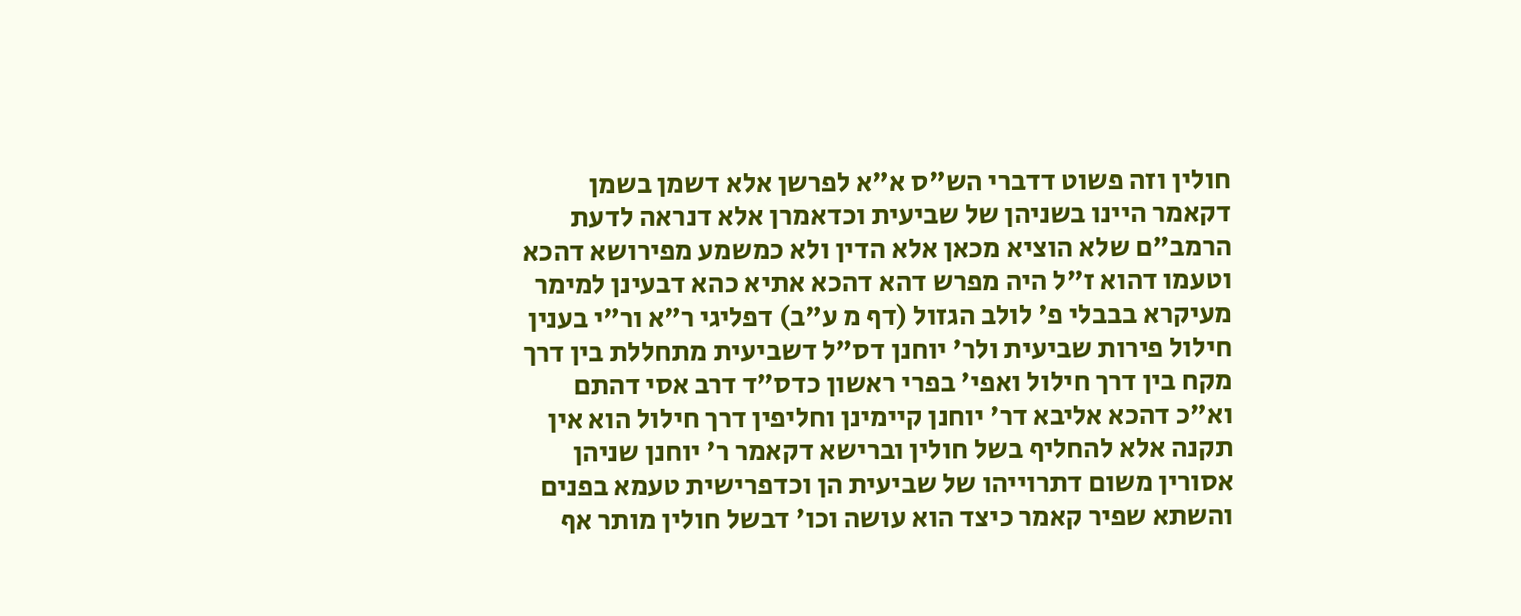חולין וזה פשוט דדברי הש"ס א"א לפרשן אלא דשמן בשמן דקאמר היינו בשניהן של שביעית וכדאמרן אלא דנראה לדעת הרמב"ם שלא הוציא מכאן אלא הדין ולא כמשמע מפירושא דהכא וטעמו דהוא ז"ל היה מפרש דהא דהכא אתיא כהא דבעינן למימר מעיקרא בבבלי פ' לולב הגזול (דף מ ע"ב) דפליגי ר"א ור"י בענין חילול פירות שביעית ולר' יוחנן דס"ל דשביעית מתחללת בין דרך מקח בין דרך חילול ואפי' בפרי ראשון כדס"ד דרב אסי דהתם וא"כ דהכא אליבא דר' יוחנן קיימינן וחליפין דרך חילול הוא אין תקנה אלא להחליף בשל חולין וברישא דקאמר ר' יוחנן שניהן אסורין משום דתרוייהו של שביעית הן וכדפרישית טעמא בפנים והשתא שפיר קאמר כיצד הוא עושה וכו' דבשל חולין מותר אף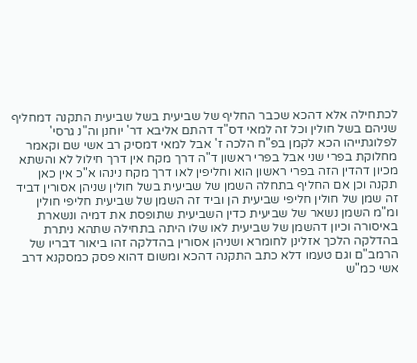לכתחילה אלא דהכא שכבר החליף של שביעית בשל שביעית התקנה דמחליף שניהם בשל חולין וכל זה למאי דס"ד דהתם אליבא דר' יוחנן וה"נ גרסי' לפלוגתייהו הכא לקמן בפ"ח הלכה ז' אבל למאי דמסיק רב אשי שם וקאמר מחלוקת בפרי שני אבל בפרי ראשון ד"ה דרך מקח אין דרך חילול לא והשתא מכיון דהדין הזה בפרי ראשון הוא וחליפין לאו דרך מקח נינהו א"כ אין כאן תקנה וכן אם החליף בתחלה השמן של שביעית בשל חולין שניהן אסורין דביד זה שמן של חולין חליפי שביעית הן וביד זה השמן של שביעית חליפי חולין ומ"מ השמן נשאר של שביעית כדין השביעית שתופסת את דמיה ונשארת באיסורה וכיון דהשמן של שביעית לאו שלו היתה בתחילה שתהא ניתרת בהדלקה הלכך אזלינן לחומרא ושניהן אסורין בהדלקה זהו ביאור דבריו של הרמב"ם וגם טעמו דלא כתב התקנה דהכא ומשום דהוא פסק כמסקנא דרב אשי כמ"ש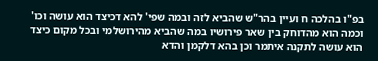בפ"ו בהלכה ח ועיין בהר"ש שהביא לזה ובמה שפי' להא דכיצד הוא עושה וכו' וכמה הוא מהדוחק בין שאר פירושיו במה שהביא מהירושלמי ובכל מקום כיצד הוא עושה לתקנה איתמר וכן בהא דלקמן והדא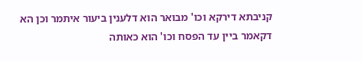קניבתא דירקא וכו' מבואר הוא דלענין ביעור איתמר וכן הא דקאמר ביין עד הפסח וכו' הוא כאותה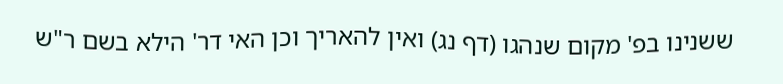ששנינו בפ' מקום שנהגו (דף נג) ואין להאריך וכן האי דר' הילא בשם ר"ש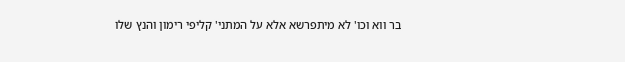בר ווא וכו' לא מיתפרשא אלא על המתני' קליפי רימון והנץ שלו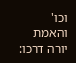וכו' והאמת יורה דרכו: